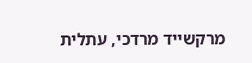מרקשייד מרדכי, עתלית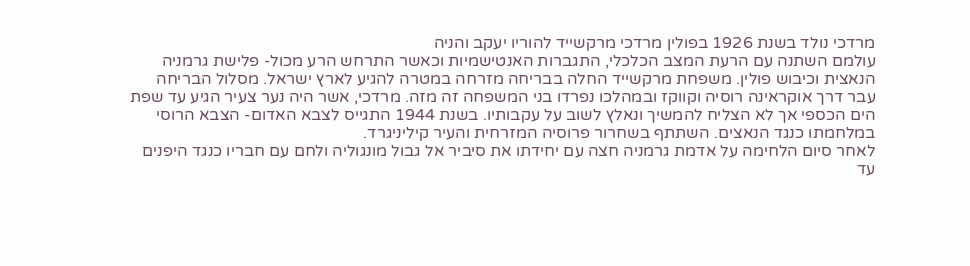מרדכי נולד בשנת 1926 בפולין מרדכי מרקשייד להוריו יעקב והניה
עולמם השתנה עם הרעת המצב הכלכלי, התגברות האנטישמיות וכאשר התרחש הרע מכול- פלישת גרמניה הנאצית וכיבוש פולין. משפחת מרקשייד החלה בבריחה מזרחה במטרה להגיע לארץ ישראל. מסלול הבריחה עבר דרך אוקראינה רוסיה וקווקז ובמהלכו נפרדו בני המשפחה זה מזה. מרדכי, אשר היה נער צעיר הגיע עד שפת הים הכספי אך לא הצליח להמשיך ונאלץ לשוב על עקבותיו. בשנת 1944 התגייס לצבא האדום- הצבא הרוסי במלחמתו כנגד הנאצים. השתתף בשחרור פרוסיה המזרחית והעיר קיליניגרד.
לאחר סיום הלחימה על אדמת גרמניה חצה עם יחידתו את סיביר אל גבול מונגוליה ולחם עם חבריו כנגד היפנים עד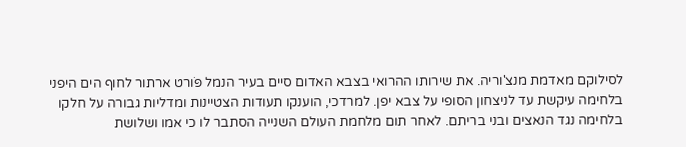לסילוקם מאדמת מנצ'וריה. את שירותו ההרואי בצבא האדום סיים בעיר הנמל פֹּורט ארתור לחוף הים היפני בלחימה עיקשת עד לניצחון הסופי על צבא יפן. למרדכי, הוענקו תעודות הצטיינות ומדליות גבורה על חלקו בלחימה נגד הנאצים ובני בריתם. לאחר תום מלחמת העולם השנייה הסתבר לו כי אמו ושלושת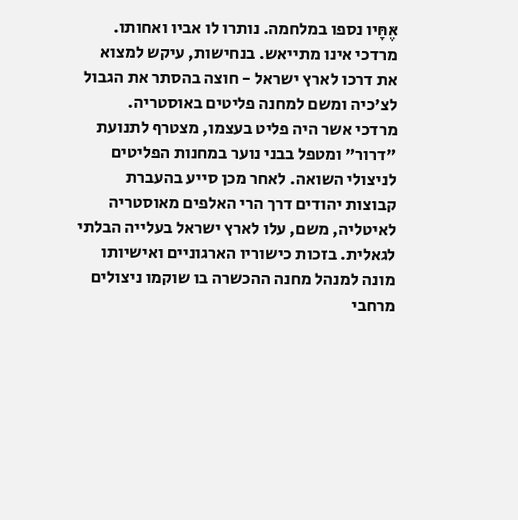אֶּחָּיו נספו במלחמה. נותרו לו אביו ואחותו. מרדכי אינו מתייאש. בנחישות, עיקש למצוא את דרכו לארץ ישראל - חוצה בהסתר את הגבול לצ'כיה ומשם למחנה פליטים באוסטריה.
מרדכי אשר היה פליט בעצמו, מצטרף לתנועת "דרור" ומטפל בבני נוער במחנות הפליטים לניצולי השואה. לאחר מכן סייע בהעברת קבוצות יהודים דרך הרי האלפים מאוסטריה לאיטליה, משם, עלו לארץ ישראל בעלייה הבלתי לגאלית. בזכות כישוריו הארגוניים ואישיותו מונה למנהל מחנה ההכשרה בו שוקמו ניצולים מרחבי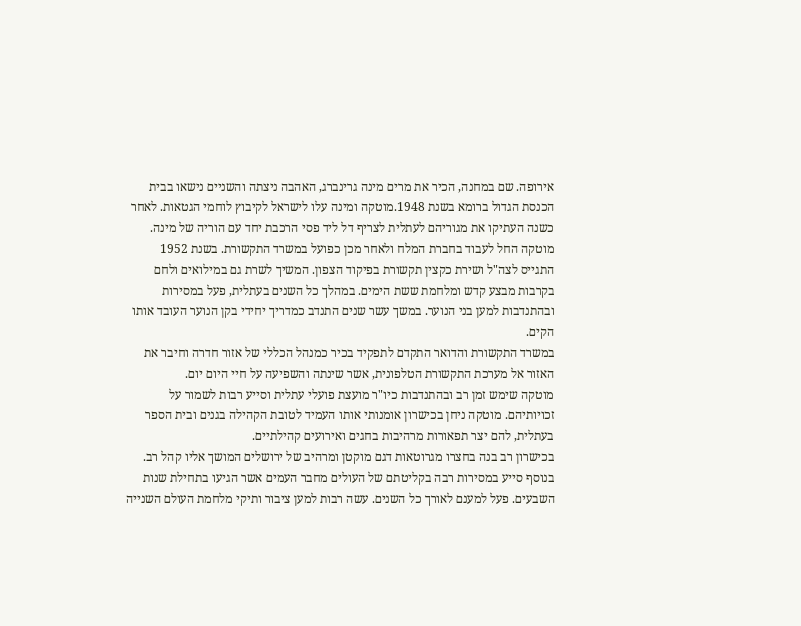אירופה. שם במחנה, הכיר את מרים מינה גרינברג, האהבה ניצתה והשניים נישאו בבית הכנסת הגדול ברומא בשנת 1948.מוטקה ומינה עלו לישראל לקיבוץ לוחמי הגטאות. לאחר כשנה העתיקו את מגוריהם לעתלית לצריף דל ליד פסי הרכבת יחד עם הוריה של מינה. מוטקה החל לעבוד בחברת המלח ולאחר מכן כפועל במשרד התקשורת. בשנת 1952 התגייס לצה"ל ושירת כקצין תקשורת בפיקוד הצפון. המשיך לשרת גם במילואים ולחם בקרבות מבצע קדש ומלחמת ששת הימים. במהלך כל השנים בעתלית, פעל במסירות ובהתנדבות למען בני הנוער. במשך עשר שנים התנדב כמדריך יחידי בקן הנוער העובד אותו הקים.
במשרד התקשורת והדואר התקדם לתפקיד בכיר כמנהל הכללי של אזור חדרה וחיבר את האזור אל מערכת התקשורת הטלפונית, אשר שינתה והשפיעה על חיי היום יום.
מוטקה שימש זמן רב ובהתנדבות כיו"ר מועצת פועלי עתלית וסייע רבות לשמור על זכויותיהם. מוטקה ניחן בכישרון אומנותי אותו העמיד לטובת הקהילה בגנים ובית הספר בעתלית, להם יצר תפאורות מרהיבות בחגים ואירועים קהילתיים.
בכישרון רב בנה בחצרו מגרוטאות דגם מוקטן ומרהיב של ירושלים המושך אליו קהל רב.
בנוסף סייע במסירות רבה בקליטתם של העולים מחבר העמים אשר הגיעו בתחילת שנות השבעים. פעל למענם לאורך כל השנים. עשה רבות למען ציבור ותיקי מלחמת העולם השנייה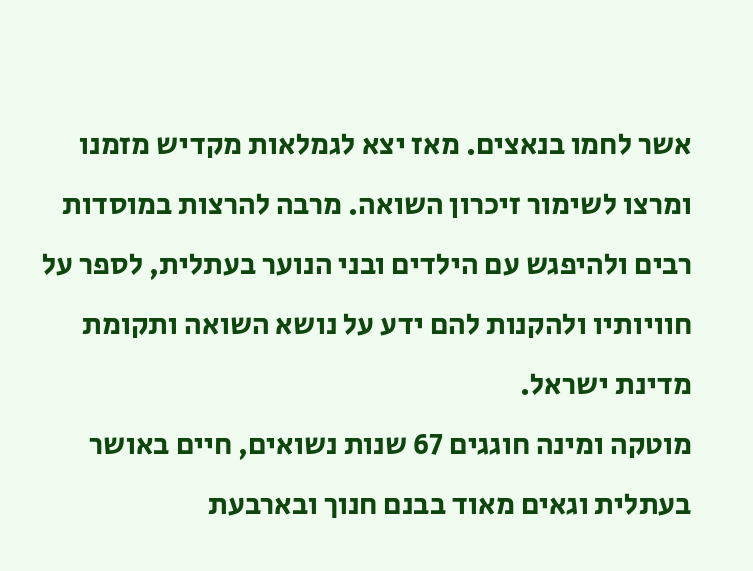אשר לחמו בנאצים. מאז יצא לגמלאות מקדיש מזמנו ומרצו לשימור זיכרון השואה. מרבה להרצות במוסדות רבים ולהיפגש עם הילדים ובני הנוער בעתלית, לספר על חוויותיו ולהקנות להם ידע על נושא השואה ותקומת מדינת ישראל.
מוטקה ומינה חוגגים 67 שנות נשואים, חיים באושר בעתלית וגאים מאוד בבנם חנוך ובארבעת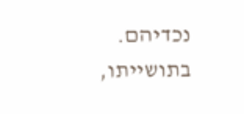נכדיהם. בתושייתו,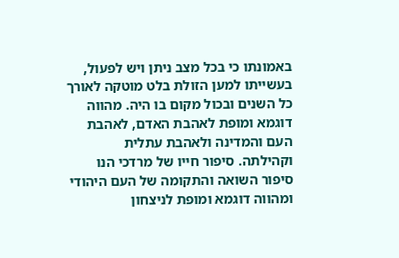באמונתו כי בכל מצב ניתן ויש לפעול, בעשייתו למען הזולת בלט מוטקה לאורך כל השנים ובכול מקום בו היה. מהווה דוגמא ומופת לאהבת האדם, לאהבת העם והמדינה ולאהבת עתלית וקהילתה. סיפור חייו של מרדכי הנו סיפור השואה והתקומה של העם היהודי ומהווה דוגמא ומופת לניצחון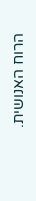הרוח האנושית.